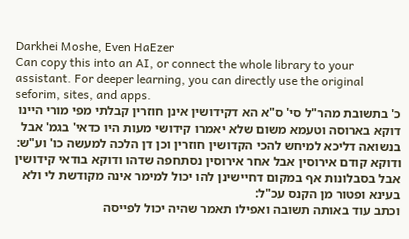Darkhei Moshe, Even HaEzer
Can copy this into an AI, or connect the whole library to your assistant. For deeper learning, you can directly use the original seforim, sites, and apps.
כ' בתשובת מהר"ל סי' ס"א הא דקידושין אינן חוזרין קבלתי מפי מורי היינו דוקא בארוסה וטעמא משום שלא יאמרו קידושי מעות היו כדאי' בגמ' אבל בנשואה דליכא למיחש להכי הקדושין חוזרין וכן דן הלכה למעשה כו' וע"ש:
ודוקא קודם אירוסין אבל אחר אירוסין נסתחפה שדהו ודוקא בודאי קידושין אבל בסבלונות אף במקום דחיישינן להו יכול למימר אינה מקודשת לי ולא בעינא ופטור מן הקנס עכ"ל:
וכתב עוד באותה תשובה ואפילו תאמר שהיה יכול לפייסה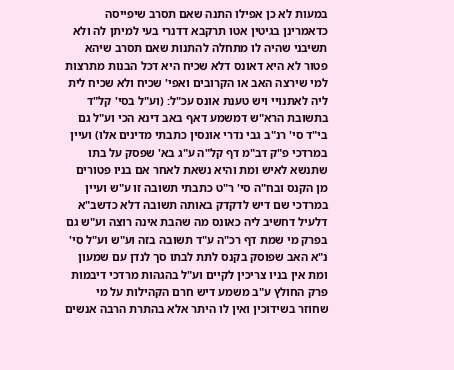במעות לא כן אפילו התנה שאם תסרב שיפייסה כדאמרינן בגיטין אטו תרקבא דדנרי בעי למיתן לה ולא תשיבני שהיה לו מתחלה להתנות שאם תסרב שיהא פטור לא היא דאונס דלא שכיח היא דכל הבנות מתרצות למי שירצה האב או הקרובים ואפי' שכיח ולא שכיח לית ליה לאתנויי ויש טענת אונס עכ"ל: (וע"ל בסי' קל"ד בתשובת הרא"ש דמשמע דאף באב דינא הכי וע"ל גם בי"ד סי' רנ"ב גבי נדרי אונסין כתבתי מדינים אלו) ועיין במרדכי פ"ק דב"מ דף קל"ה ע"ג בא' שפסק על בתו שתנשא לאיש ומת והיא נשאת לאחר אם בניו פטורים מן הקנס ובח"ה סי' ר"ט כתבתי תשובה זו ע"ש ועיין במרדכי שם דיש לדקדק באותה תשובה דלא כדשב"א דלעיל דחשיב ליה כאונס מה שהבת אינה רוצה וע"ש גם בפרק מי שמת דף רכ"ה ע"ד תשובה בזה וע"ש וע"ל סי' נ"א האב שפוסק בקנס לתת לבתו סך לנדן עם שמעון ומת אין בניו צריכין לקיים וע"ל בהגהות מרדכי דיבמות פרק החולץ ע"ב משמע דיש חרם הקהילות על מי שחוזר בשידוכין ואין לו היתר אלא בהתרת הרבה אנשים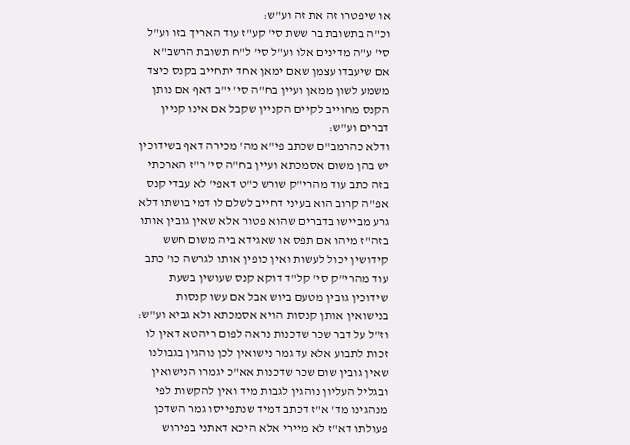או שיפטרו זה את זה וע"ש:
וכ"ה בתשובת בר ששת סי' קע"ז עוד האריך בזו וע"ל סי' ע"ה מדינים אלו וע"ל סי' ל"ח תשובת הרשב"א אם שיעבדו עצמן שאם ימאן אחד יתחייב בקנס כיצד משמע לשון ממאן ועיין בח"ה סי' י"ב דאף אם נותן הקנס מחוייב לקיים הקניין שקבל אם אינו קניין דברים וע"ש:
ודלא כהרמב"ם שכתב פי"א מה' מכירה דאף בשידוכין יש בהן משום אסמכתא ועיין בח"ה סי' ר"ז הארכתי בזה כתב עוד מהרי"ק שורש כ"ט דאפי' לא עבדי קנס אפ"ה קרוב הוא בעיני דחייב לשלם לו דמי בושתו דלא גרע מביישו בדברים שהוא פטור אלא שאין גובין אותו בזה"ז מיהו אם תפס או שאגידא ביה משום חשש קידושין יכול לעשות ואין כופין אותו לגרשה כו' כתב עוד מהרי"ק סי' קל"ד דוקא קנס שעושין בשעת שידוכין גובין מטעם ביוש אבל אם עשו קנסות בנישואין אותן קנסות הויא אסמכתא ולא גביא וע"ש:
וז"ל על דבר שכר שדכנות נראה לפום ריהטא דאין לו זכות לתבוע אלא עד גמר נישואין לכן נוהגין בגבולנו שאין גובין שום שכר שדכנות אא"כ יגמרו הנישואין ובגליל העליון נוהגין לגבות מיד ואין להקשות לפי מנהגינו מד' א"ז דכתב דמיד שנתפייסו גמר השדכן פעולתו דא"ז לא מיירי אלא היכא דאתני בפירוש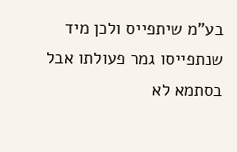בע"מ שיתפייס ולכן מיד שנתפייסו גמר פעולתו אבל בסתמא לא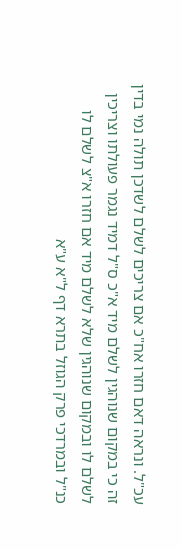עכ"ל. ונראה דאם חזרו אח"כ אם צריכים לשלם לשדכן תולה נמי בדין זה כי במקום שנוהגין לשלם מיד א"כ ס"ל דמיד נגמר פעולתו וצריכין לשלם לו ובמקום שנוהגין שלא לשלם מיד אם חזרו א"צ לשלם לו כנ"ל ובמרדכי פרק הגוזל בתרא דף ל"א ע"א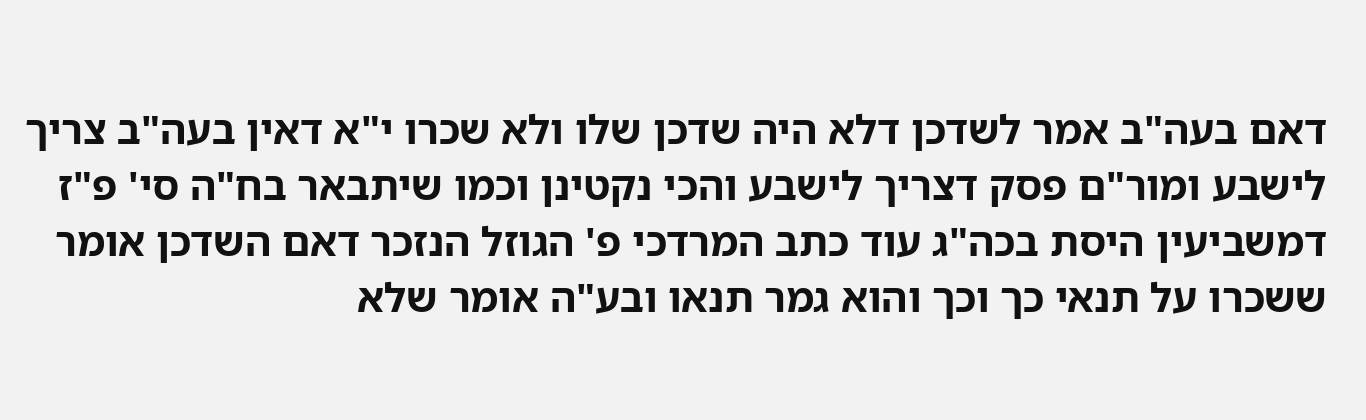דאם בעה"ב אמר לשדכן דלא היה שדכן שלו ולא שכרו י"א דאין בעה"ב צריך לישבע ומור"ם פסק דצריך לישבע והכי נקטינן וכמו שיתבאר בח"ה סי' פ"ז דמשביעין היסת בכה"ג עוד כתב המרדכי פ' הגוזל הנזכר דאם השדכן אומר ששכרו על תנאי כך וכך והוא גמר תנאו ובע"ה אומר שלא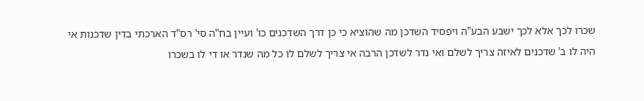שכרו לכך אלא לכך ישבע הבע"ה ויפסיד השדכן מה שהוציא כי כן דרך השדכנים כו' ועיין בח"ה סי' רס"ד הארכתי בדין שדכנות אי היה לו ב' שדכנים לאיזה צריך לשלם ואי נדר לשדכן הרבה אי צריך לשלם לו כל מה שנדר או די לו בשכרו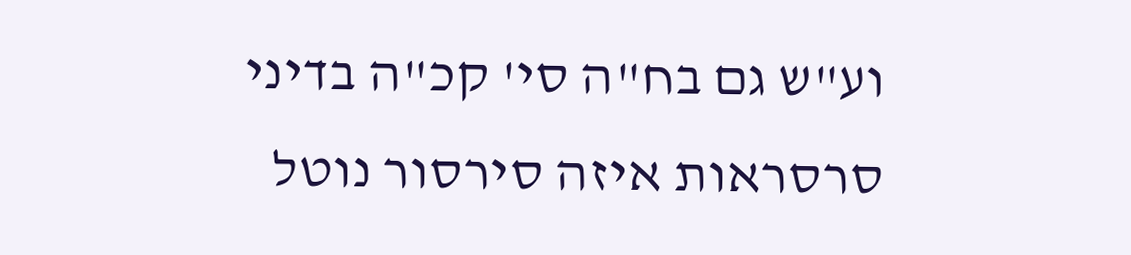וע"ש גם בח"ה סי' קכ"ה בדיני סרסראות איזה סירסור נוטל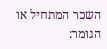השכר המתחיל או הגומר: